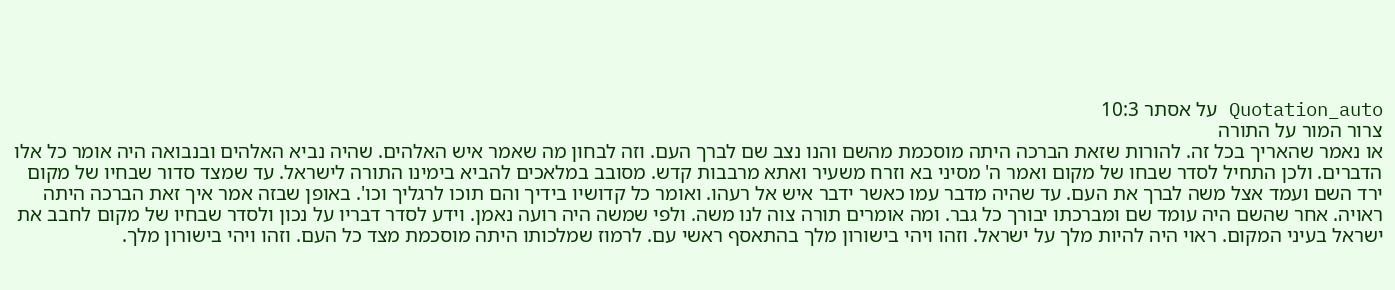Quotation_auto על אסתר 10:3
צרור המור על התורה
או נאמר שהאריך בכל זה. להורות שזאת הברכה היתה מוסכמת מהשם והנו נצב שם לברך העם. וזה לבחון מה שאמר איש האלהים. שהיה נביא האלהים ובנבואה היה אומר כל אלו הדברים. ולכן התחיל לסדר שבחו של מקום ואמר ה' מסיני בא וזרח משעיר ואתא מרבבות קדש. מסובב במלאכים להביא בימינו התורה לישראל. עד שמצד סדור שבחיו של מקום ירד השם ועמד אצל משה לברך את העם. עד שהיה מדבר עמו כאשר ידבר איש אל רעהו. ואומר כל קדושיו בידיך והם תוכו לרגליך וכו'. באופן שבזה אמר איך זאת הברכה היתה ראויה. אחר שהשם היה עומד שם ומברכתו יבורך כל גבר. ומה אומרים תורה צוה לנו משה. ולפי שמשה היה רועה נאמן. וידע לסדר דבריו על נכון ולסדר שבחיו של מקום לחבב את ישראל בעיני המקום. ראוי היה להיות מלך על ישראל. וזהו ויהי בישורון מלך בהתאסף ראשי עם. לרמוז שמלכותו היתה מוסכמת מצד כל העם. וזהו ויהי בישורון מלך.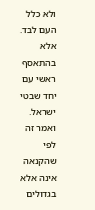ולא כלל העם לבד. אלא בהתאסף ראשי עם יחד שבטי ישראל. ואמר זה לפי שהקנאה אינה אלא בגדולים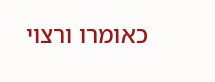כאומרו ורצוי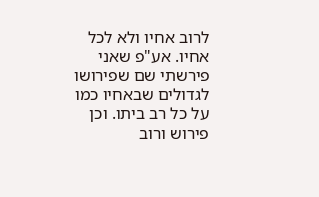לרוב אחיו ולא לכל אחיו. אע"פ שאני פירשתי שם שפירושו לגדולים שבאחיו כמו על כל רב ביתו. וכן פירוש ורוב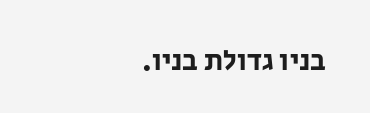בניו גדולת בניו.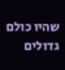שהיו כולם גדולים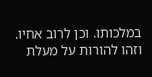במלכותו. וכן לרוב אחיו. וזהו להורות על מעלת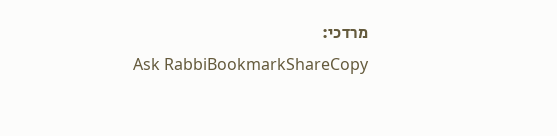מרדכי:
Ask RabbiBookmarkShareCopy